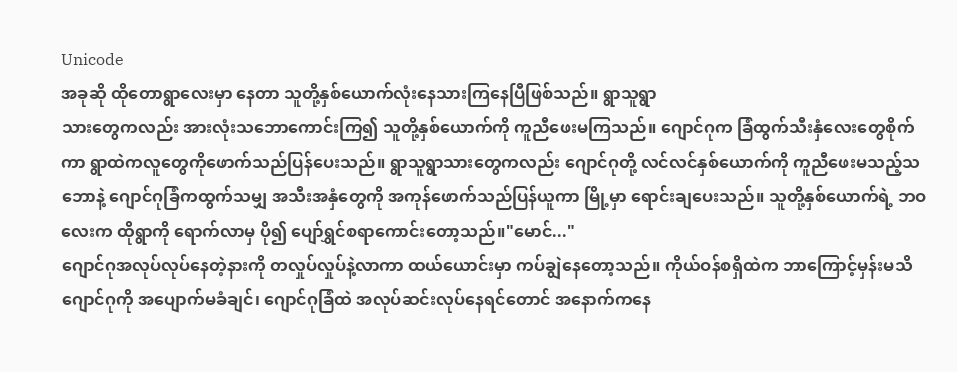Unicode
အခုဆို ထိုတောရွာလေးမှာ နေတာ သူတို့နှစ်ယောက်လုံးနေသားကြနေပြီဖြစ်သည်။ ရွာသူရွာ
သားတွေကလည်း အားလုံးသဘောကောင်းကြ၍ သူတို့နှစ်ယောက်ကို ကူညီဖေးမကြသည်။ ဂျောင်ဂုက ခြံထွက်သီးနှံလေးတွေစိုက်ကာ ရွာထဲကလူတွေကိုဖောက်သည်ပြန်ပေးသည်။ ရွာသူရွာသားတွေကလည်း ဂျောင်ဂုတို့ လင်လင်နှစ်ယောက်ကို ကူညီဖေးမသည့်သဘောနဲ့ ဂျောင်ဂုခြံကထွက်သမျှ အသီးအနှံတွေကို အကုန်ဖောက်သည်ပြန်ယူကာ မြို့မှာ ရောင်းချပေးသည်။ သူတို့နှစ်ယောက်ရဲ့ ဘဝလေးက ထိုရွာကို ရောက်လာမှ ပို၍ ပျော်ရွှင်စရာကောင်းတော့သည်။"မောင်..."
ဂျောင်ဂုအလုပ်လုပ်နေတဲ့နားကို တလှုပ်လှုပ်နဲ့လာကာ ထယ်ယောင်းမှာ ကပ်ချွဲနေတော့သည်။ ကိုယ်ဝန်စရှိထဲက ဘာကြောင့်မှန်းမသိ ဂျောင်ဂုကို အပျောက်မခံချင်၊ ဂျောင်ဂုခြံထဲ အလုပ်ဆင်းလုပ်နေရင်တောင် အနောက်ကနေ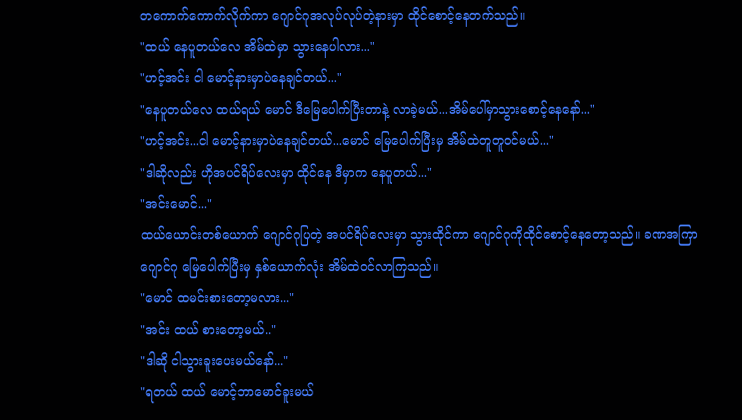တကောက်ကောက်လိုက်ကာ ဂျောင်ဂုအလုပ်လုပ်တဲ့နားမှာ ထိုင်စောင့်နေတက်သည်။
"ထယ် နေပူတယ်လေ အိမ်ထဲမှာ သွားနေပါလား..."
"ဟင့်အင်း ငါ မောင့်နားမှာပဲနေချင်တယ်..."
"နေပူတယ်လေ ထယ်ရယ် မောင် ဒီမြေပေါက်ပြီးတာနဲ့ လာခဲ့မယ်...အိမ်ပေါ်မှာသွားစောင့်နေနော်..."
"ဟင့်အင်း...ငါ မောင့်နားမှာပဲနေချင်တယ်...မောင် မြေပေါက်ပြီးမှ အိမ်ထဲတူတူဝင်မယ်..."
"ဒါဆိုလည်း ဟိုအပင်ရိပ်လေးမှာ ထိုင်နေ ဒီမှာက နေပူတယ်..."
"အင်းမောင်..."
ထယ်ယောင်းတစ်ယောက် ဂျောင်ဂုပြတဲ့ အပင်ရိပ်လေးမှာ သွားထိုင်ကာ ဂျောင်ဂုကိုထိုင်စောင့်နေတော့သည်။ ခဏအကြာ ဂျောင်ဂု မြေပေါက်ပြီးမှ နှစ်ယောက်လုံး အိမ်ထဲဝင်လာကြသည်။
"မောင် ထမင်းစားတော့မလား..."
"အင်း ထယ် စားတော့မယ်.."
"ဒါဆို ငါသွားခူးပေးမယ်နော်..."
"ရတယ် ထယ် မောင့်ဘာမောင်ခူးမယ်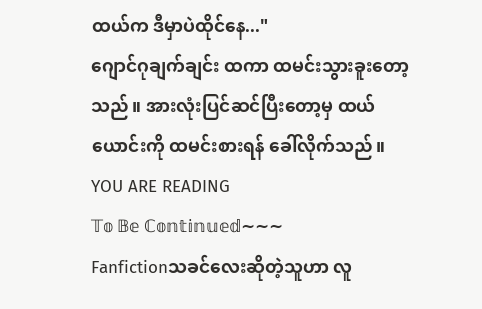ထယ်က ဒီမှာပဲထိုင်နေ..."
ဂျောင်ဂုချက်ချင်း ထကာ ထမင်းသွားခူးတော့သည်။ အားလုံးပြင်ဆင်ပြီးတော့မှ ထယ်ယောင်းကို ထမင်းစားရန် ခေါ်လိုက်သည်။
YOU ARE READING
𝕋𝕠 𝔹𝕖 ℂ𝕠𝕟𝕥𝕚𝕟𝕦𝕖𝕕~~~
Fanfictionသခင်လေးဆိုတဲ့သူဟာ လူ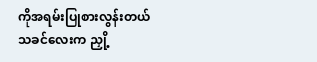ကိုအရမ်းပြုစားလွန်းတယ် သခင်လေးက ညှို့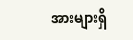အားများရှိ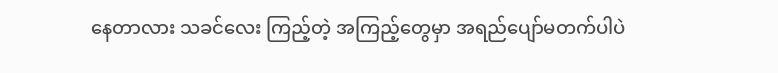နေတာလား သခင်လေး ကြည့်တဲ့ အကြည့်တွေမှာ အရည်ပျော်မတက်ပါပဲ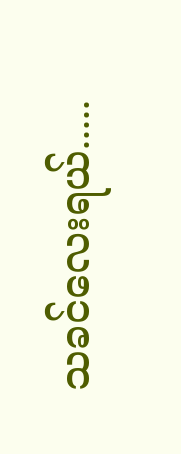သခင်လေးရယ်.....